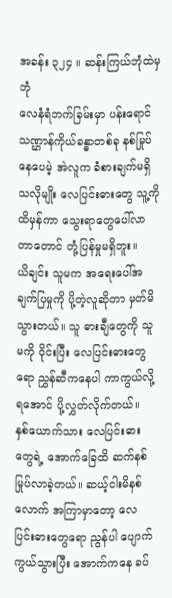အခန်း ၃၂၄ ။ ဆန်းကြယ်ဘုံထဲမှဘုံ
လေနံရံဘက်ခြမ်းမှာ ပန်းရောင်သဏ္ဌာန်ကိုယ်ခန္ဓာတစ်ခု နစ်မြုပ်နေပေမဲ့ အဲလူက ခံစားချက်မရှိသလိုမျိုး လေပြင်းဓားတွေ သူ့ကိုထိမှန်ကာ သွေးရာတွေပေါ်လာတာတောင် တုံ့ပြန်မှုမရှိဘူး။
ယိချင်း သူမက အရေးပေါ်အချက်ပြမှုကို ပို့တဲ့လူဆိုတာ မှတ်မိသွားတယ်။ သူ ဓားချီတွေကို သူမကို ဝိုင်းပြီး လေပြင်းဓားတွေရော ညွှန်ဆီကနေပါ ကာကွယ်လို့ရအောင် ပို့လွှတ်လိုက်တယ်။
နှစ်ယောက်သား လေပြင်းဓားတွေရဲ့ အောက်ခြေထိ ဆက်နစ်မြုပ်လာခဲ့တယ်။ ဆယ့်ငါးမိနစ်လောက် အကြာမှာတော့ လေပြင်းဓားတွေရော ညွန်ပါ ပျောက်ကွယ်သွားပြီး အောက်ကနေ ခပ်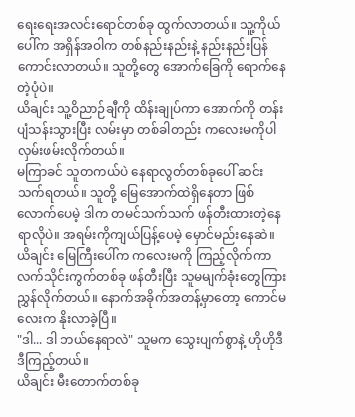ရေးရေးအလင်းရောင်တစ်ခု ထွက်လာတယ်။ သူ့ကိုယ်ပေါ်က အရှိန်အဝါက တစ်နည်းနည်းနဲ့ နည်းနည်းပြန်ကောင်းလာတယ်။ သူတို့တွေ အောက်ခြေကို ရောက်နေတဲ့ပုံပဲ။
ယိချင်း သူ့ဝိညာဉ်ချီကို ထိန်းချုပ်ကာ အောက်ကို တန်းပျံသန်းသွားပြီး လမ်းမှာ တစ်ခါတည်း ကလေးမကိုပါ လှမ်းဖမ်းလိုက်တယ်။
မကြာခင် သူတကယ်ပဲ နေရာလွတ်တစ်ခုပေါ် ဆင်းသက်ရတယ်။ သူတို့ မြေအောက်ထဲရှိနေတာ ဖြစ်လောက်ပေမဲ့ ဒါက တမင်သက်သက် ဖန်တီးထားတဲ့နေရာလိုပဲ။ အရမ်းကိုကျယ်ပြန့်ပေမဲ့ မှောင်မည်းနေဆဲ။
ယိချင်း မြေကြီးပေါ်က ကလေးမကို ကြည့်လိုက်ကာ လက်သိုင်းကွက်တစ်ခု ဖန်တီးပြီး သူမမျက်ခုံးတွေကြား ညွှန်လိုက်တယ်။ နောက်အခိုက်အတန့်မှာတော့ ကောင်မလေးက နိုးလာခဲ့ပြီ။
"ဒါ... ဒါ ဘယ်နေရာလဲ" သူမက သွေးပျက်စွာနဲ့ ဟိုဟိုဒီဒီကြည့်တယ်။
ယိချင်း မီးတောက်တစ်ခု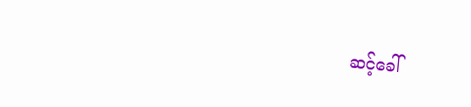ဆင့်ခေါ်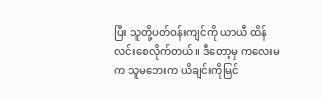ပြီး သူတို့ပတ်ဝန်းကျင်ကို ယာယီ ထိန်လင်းစေလိုက်တယ်။ ဒီတော့မှ ကလေးမက သူမဘေးက ယိချင်းကိုမြင်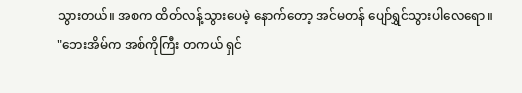သွားတယ်။ အစက ထိတ်လန့်သွားပေမဲ့ နောက်တော့ အင်မတန် ပျော်ရွှင်သွားပါလေရော။
"ဘေးအိမ်က အစ်ကိုကြီး တကယ် ရှင်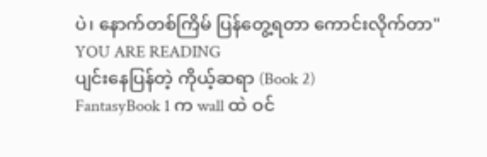ပဲ၊ နောက်တစ်ကြိမ် ပြန်တွေ့ရတာ ကောင်းလိုက်တာ"
YOU ARE READING
ပျင်းနေပြန်တဲ့ ကိုယ့်ဆရာ (Book 2)
FantasyBook 1 က wall ထဲ ဝင်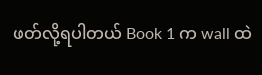ဖတ်လို့ရပါတယ် Book 1 က wall ထဲ